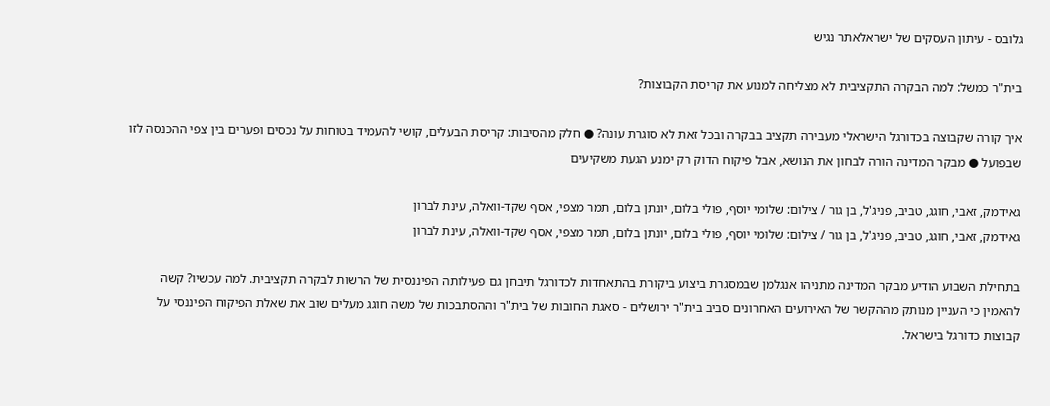גלובס - עיתון העסקים של ישראלאתר נגיש

בית"ר כמשל: למה הבקרה התקציבית לא מצליחה למנוע את קריסת הקבוצות?

איך קורה שקבוצה בכדורגל הישראלי מעבירה תקציב בבקרה ובכל זאת לא סוגרת עונה? ● חלק מהסיבות: קריסת הבעלים, קושי להעמיד בטוחות על נכסים ופערים בין צפי ההכנסה לזו שבפועל ● מבקר המדינה הורה לבחון את הנושא, אבל פיקוח הדוק רק ימנע הגעת משקיעים

גאידמק, זאבי, חוגג, טביב, פניג'ל, בן גור / צילום: שלומי יוסף, פולי בלום, יונתן בלום, תמר מצפי, אסף שקד-וואלה, עינת לברון
גאידמק, זאבי, חוגג, טביב, פניג'ל, בן גור / צילום: שלומי יוסף, פולי בלום, יונתן בלום, תמר מצפי, אסף שקד-וואלה, עינת לברון

בתחילת השבוע הודיע מבקר המדינה מתניהו אנגלמן שבמסגרת ביצוע ביקורת בהתאחדות לכדורגל תיבחן גם פעילותה הפיננסית של הרשות לבקרה תקציבית. למה עכשיו? קשה להאמין כי העניין מנותק מההקשר של האירועים האחרונים סביב בית"ר ירושלים - סאגת החובות של בית"ר וההסתבכות של משה חוגג מעלים שוב את שאלת הפיקוח הפיננסי על קבוצות כדורגל בישראל.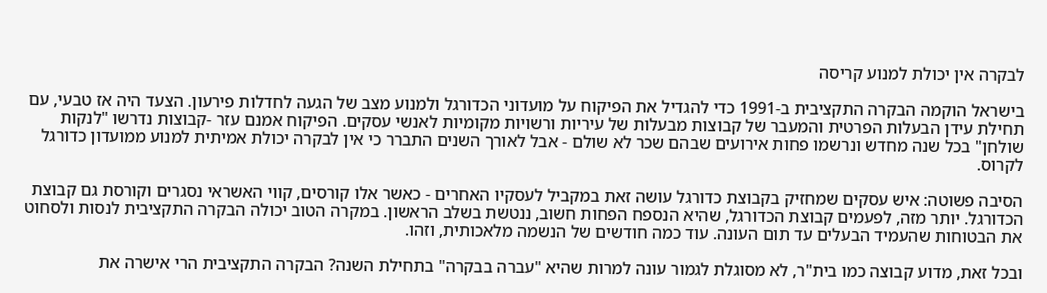לבקרה אין יכולת למנוע קריסה

בישראל הוקמה הבקרה התקציבית ב-1991 כדי להגדיל את הפיקוח על מועדוני הכדורגל ולמנוע מצב של הגעה לחדלות פירעון. הצעד היה אז טבעי, עם תחילת עידן הבעלות הפרטית והמעבר של קבוצות מבעלות של עיריות ורשויות מקומיות לאנשי עסקים. הפיקוח אמנם עזר -קבוצות נדרשו "לנקות שולחן" בכל שנה מחדש ונרשמו פחות אירועים שבהם שכר לא שולם - אבל לאורך השנים התברר כי אין לבקרה יכולת אמיתית למנוע ממועדון כדורגל לקרוס.

הסיבה פשוטה: איש עסקים שמחזיק בקבוצת כדורגל עושה זאת במקביל לעסקיו האחרים - כאשר אלו קורסים, קווי האשראי נסגרים וקורסת גם קבוצת הכדורגל. יותר מזה, לפעמים קבוצת הכדורגל, שהיא הנספח הפחות חשוב, ננטשת בשלב הראשון. במקרה הטוב יכולה הבקרה התקציבית לנסות ולסחוט את הבטוחות שהעמיד הבעלים עד תום העונה. עוד כמה חודשים של הנשמה מלאכותית, וזהו.

ובכל זאת, מדוע קבוצה כמו בית"ר, לא מסוגלת לגמור עונה למרות שהיא "עברה בבקרה" בתחילת השנה? הבקרה התקציבית הרי אישרה את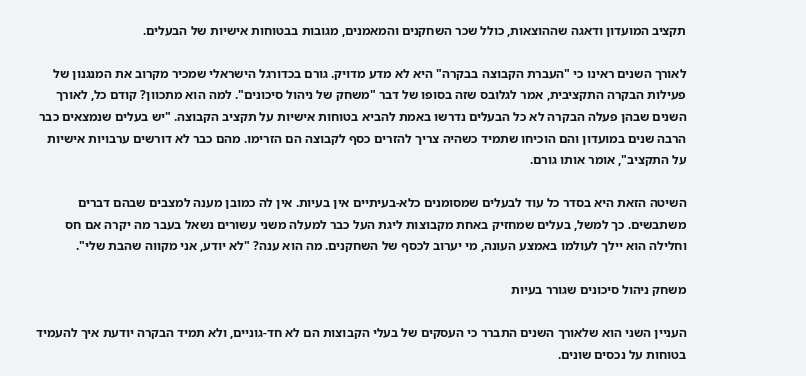תקציב המועדון ודאגה שההוצאות, כולל שכר השחקנים והמאמנים, מגובות בבטוחות אישיות של הבעלים.

לאורך השנים ראינו כי "העברת הקבוצה בבקרה" היא לא מדע מדויק. גורם בכדורגל הישראלי שמכיר מקרוב את המנגנון של פעילות הבקרה התקציבית, אמר לגלובס שזה בסופו של דבר "משחק של ניהול סיכונים". למה הוא מתכוון? קודם כל, לאורך השנים שבהן פעלה הבקרה לא כל הבעלים נדרשו באמת להביא בטוחות אישיות על תקציב הקבוצה. "יש בעלים שנמצאים כבר הרבה שנים במועדון והם הוכיחו שתמיד כשהיה צריך להזרים כסף לקבוצה הם הזרימו. מהם כבר לא דורשים ערבויות אישיות על התקציב", אומר אותו גורם.

השיטה הזאת היא בסדר כל עוד לבעלים שמסומנים כלא-בעיתיים אין בעיות. אין לה כמובן מענה למצבים שבהם דברים משתבשים. כך למשל, בעלים שמחזיק באחת מקבוצות ליגת העל כבר למעלה משני עשורים נשאל בעבר מה יקרה אם חס וחלילה הוא יילך לעולמו באמצע העונה, מי יערוב לכסף של השחקנים. מה הוא ענה? "לא יודע, אני מקווה שהבת שלי".

משחק ניהול סיכונים שגורר בעיות

העניין השני הוא שלאורך השנים התברר כי העסקים של בעלי הקבוצות הם לא חד-גוניים, ולא תמיד הבקרה יודעת איך להעמיד בטוחות על נכסים שונים.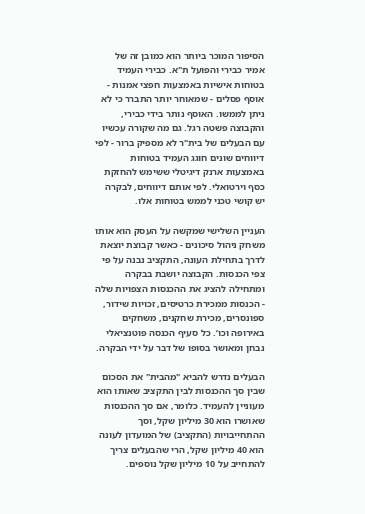הסיפור המוכר ביותר הוא כמובן זה של אמיר כבירי והפועל ת"א. כבירי העמיד בטוחות אישיות באמצעות חפצי אמנות - אוסף פסלים - שמאוחר יותר התברר כי לא ניתן לממשו. האוסף נותר בידי כבירי, והקבוצה פשטה רגל. גם מה שקורה עכשיו עם הבעלים של בית"ר לא מספיק ברור - לפי דיווחים שונים חוגג העמיד בטוחות באמצעות ארנק דיגיטלי ששימש להחזקת כסף וירטואלי. לפי אותם דיווחים, לבקרה יש קושי טכני לממש בטוחות אלו.

העניין השלישי שמקשה על העסק הוא אותו משחק ניהול סיכונים - כאשר קבוצת יוצאת לדרך בתחילת העונה, התקציב נבנה על פי צפי הכנסות. הקבוצה יושבת בבקרה ומתחילה להציג את ההכנסות הצפויות שלה - הכנסות ממכירת כרטיסים, זכויות שידור, ספונסרים, מכירת שחקנים, משחקים באירופה וכו’. כל סעיף הכנסה פוטנציאלי נבחן ומאושר בסופו של דבר על ידי הבקרה.

הבעלים נדרש להביא "מהבית" את הסכום שבין סך ההכנסות לבין התקציב שאותו הוא מעוניין להעמיד. כלומר, אם סך ההכנסות שאושרו הוא 30 מיליון שקל, וסך ההתחייבויות (התקציב) של המועדון לעונה הוא 40 מיליון שקל, הרי שהבעלים צריך להתחייב על 10 מיליון שקל נוספים.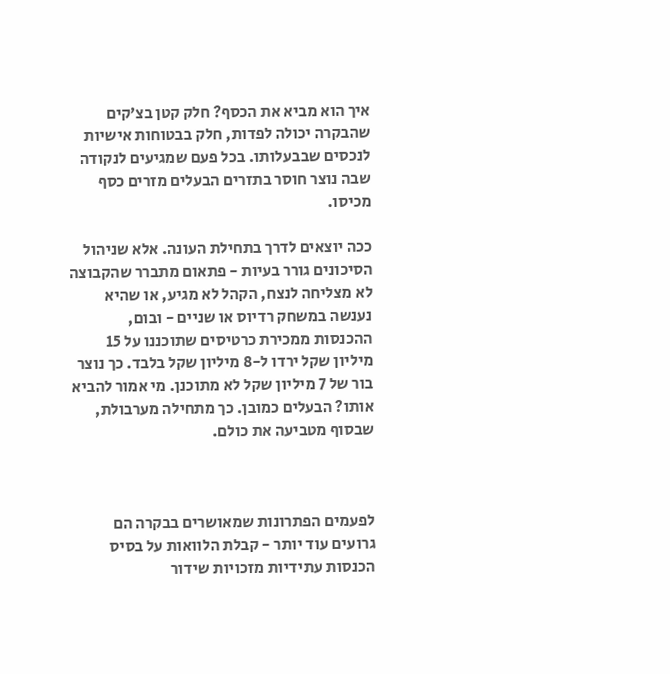איך הוא מביא את הכסף? חלק קטן בצ’קים שהבקרה יכולה לפדות, חלק בבטוחות אישיות לנכסים שבבעלותו. בכל פעם שמגיעים לנקודה שבה נוצר חוסר בתזרים הבעלים מזרים כסף מכיסו.

ככה יוצאים לדרך בתחילת העונה. אלא שניהול הסיכונים גורר בעיות - פתאום מתברר שהקבוצה לא מצליחה לנצח, הקהל לא מגיע, או שהיא נענשה במשחק רדיוס או שניים - ובום, ההכנסות ממכירת כרטיסים שתוכננו על 15 מיליון שקל ירדו ל-8 מיליון שקל בלבד. כך נוצר בור של 7 מיליון שקל לא מתוכנן. מי אמור להביא אותו? הבעלים כמובן. כך מתחילה מערבולת, שבסוף מטביעה את כולם.



לפעמים הפתרונות שמאושרים בבקרה הם גרועים עוד יותר - קבלת הלוואות על בסיס הכנסות עתידיות מזכויות שידור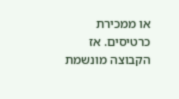או ממכירת כרטיסים. אז הקבוצה מונשמת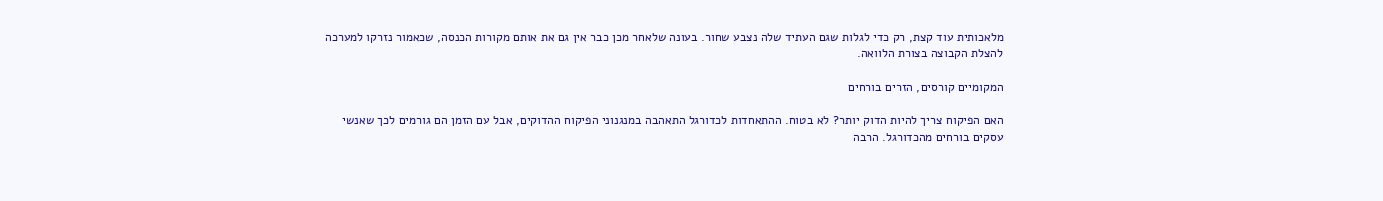מלאכותית עוד קצת, רק כדי לגלות שגם העתיד שלה נצבע שחור. בעונה שלאחר מכן כבר אין גם את אותם מקורות הכנסה, שכאמור נזרקו למערכה להצלת הקבוצה בצורת הלוואה.

המקומיים קורסים, הזרים בורחים

האם הפיקוח צריך להיות הדוק יותר? לא בטוח. ההתאחדות לכדורגל התאהבה במנגנוני הפיקוח ההדוקים, אבל עם הזמן הם גורמים לכך שאנשי עסקים בורחים מהכדורגל. הרבה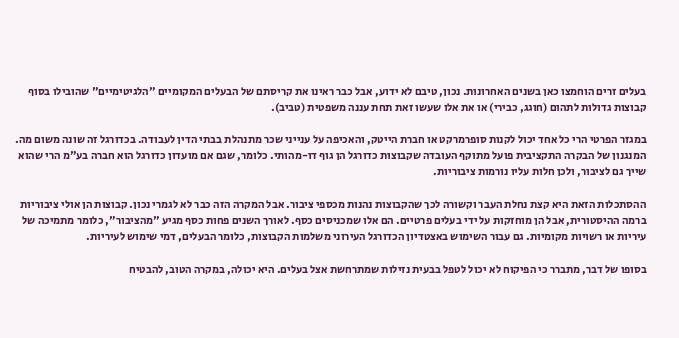בעלים זרים הוחמצו כאן בשנים האחרונות. נכון, טיבם לא ידוע, אבל כבר ראינו את קריסתם של הבעלים המקומיים "הלגיטימיים" שהובילו בסוף קבוצות גדולות לתהום (חוגג, כבירי) או את אלו שעשו זאת תחת עננה משפטית (טביב).

במגזר הפרטי הרי כל אחד יכול לקנות סופרמרקט או חברת הייטק, והאכיפה על ענייני שכר מתנהלת בבתי הדין לעבודה. בכדורגל זה שונה משום מה. המנגנון של הבקרה התקציבית פועל מתוקף העובדה שקבוצות כדורגל הן גוף דו-מהותי. כלומר, שגם אם מועדון כדורגל הוא חברה בע"מ הרי שהוא שייך גם לציבור, ולכן חלות עליו נורמות ציבוריות.

ההסתכלות הזאת היא קצת נחלת העבר וקשורה לכך שהקבוצות נהנות מכספי ציבור. אבל המקרה הזה כבר לא לגמרי נכון. קבוצות הן אולי ציבוריות ברמה ההיסטורית, אבל הן מוחזקות על ידי בעלים פרטיים. הם אלו שמכניסים כסף. לאורך השנים פחות כסף מגיע "מהציבור", כלומר מתמיכה של עיריות או רשויות מקומיות. גם עבור השימוש באצטדיון הכדורגל העירוני משלמות הקבוצות, כלומר הבעלים, דמי שימוש לעיריות.

בסופו של דבר, מתברר כי הפיקוח לא יכול לטפל בבעית נזילות שמתרחשת אצל בעלים. היא יכולה, במקרה הטוב, להבטיח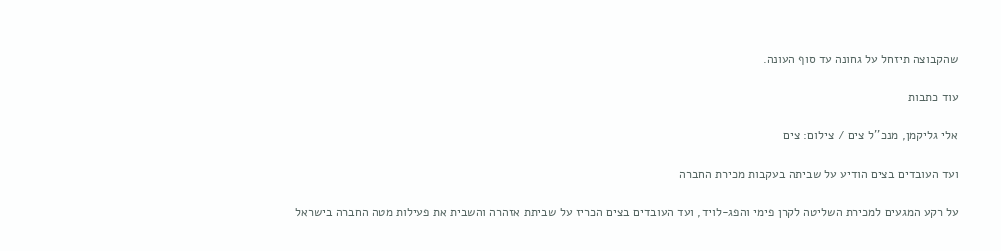שהקבוצה תיזחל על גחונה עד סוף העונה.

עוד כתבות

אלי גליקמן, מנכ''ל צים / צילום: צים

ועד העובדים בצים הודיע על שביתה בעקבות מכירת החברה

על רקע המגעים למכירת השליטה לקרן פימי והפג-לויד, ועד העובדים בצים הכריז על שביתת אזהרה והשבית את פעילות מטה החברה בישראל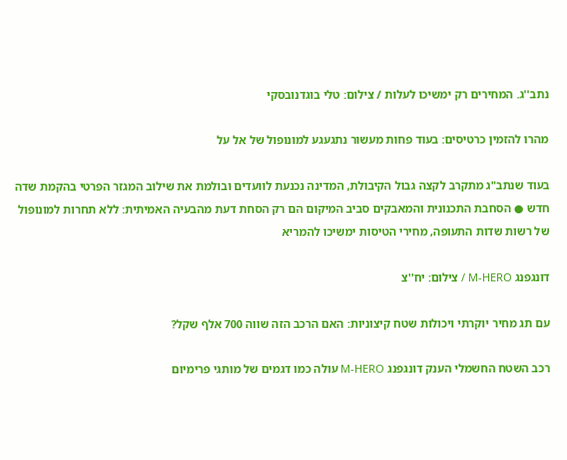נתב''ג. המחירים רק ימשיכו לעלות / צילום: טלי בוגדנובסקי

מהרו להזמין כרטיסים: בעוד פחות מעשור נתגעגע למונופול של אל על

בעוד שנתב"ג מתקרב לקצה גבול הקיבולת, המדינה נכנעת לוועדים ובולמת את שילוב המגזר הפרטי בהקמת שדה חדש ● הסחבת התכנונית והמאבקים סביב המיקום הם רק הסחת דעת מהבעיה האמיתית: ללא תחרות למונופול של רשות שדות התעופה, מחירי הטיסות ימשיכו להמריא

דונגפנג M-HERO / צילום: יח''צ

עם תג מחיר יוקרתי ויכולות שטח קיצוניות: האם הרכב הזה שווה 700 אלף שקל?

רכב השטח החשמלי הענק דונגפנג M-HERO עולה כמו דגמים של מותגי פרימיום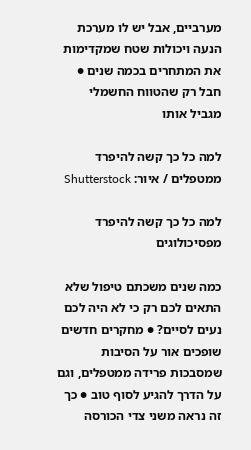מערביים, אבל יש לו מערכת הנעה ויכולות שטח שמקדימות את המתחרים בכמה שנים ● חבל רק שהטווח החשמלי מגביל אותו

למה כל כך קשה להיפרד ממטפלים / איור: Shutterstock

למה כל כך קשה להיפרד מפסיכולוגים

כמה שנים משכתם טיפול שלא התאים לכם רק כי לא היה לכם נעים לסיים? ● מחקרים חדשים שופכים אור על הסיבות שמסבכות פרידה ממטפלים, וגם על הדרך להגיע לסוף טוב ● כך זה נראה משני צדי הכורסה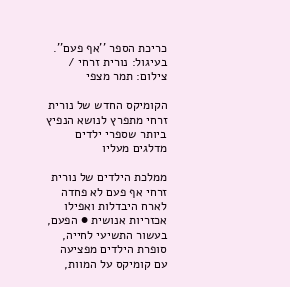כריכת הספר ''אף פעם''. בעיגול: נורית זרחי / צילום: תמר מצפי

הקומיקס החדש של נורית זרחי מתפרץ לנושא הנפיץ ביותר שספרי ילדים מדלגים מעליו

ממלכת הילדים של נורית זרחי אף פעם לא פחדה לארח היבדלות ואפילו אכזריות אנושית ● הפעם, בעשור התשיעי לחייה, סופרת הילדים מפציעה עם קומיקס על המוות,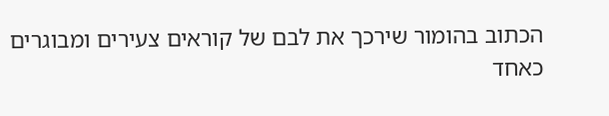הכתוב בהומור שירכך את לבם של קוראים צעירים ומבוגרים כאחד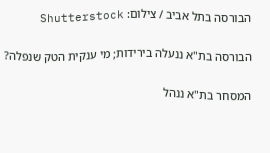הבורסה בתל אביב / צילום: Shutterstock

הבורסה בת"א ננעלה בירידות; מי ענקית הטק שנפלה?

המסחר בת"א ננהל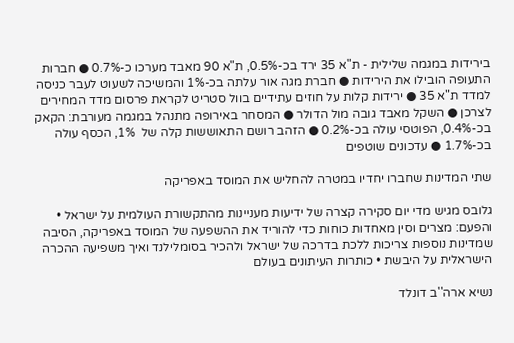בירידות במגמה שלילית - ת"א 35 ירד בכ-0.5%, ת"א 90 מאבד מערכו כ-0.7% ● חברות התעופה הובילו את הירידות ● חברת מגה אור עלתה בכ-1% והמשיכה לשעוט לעבר כניסה למדד ת"א 35 ● ירידות קלות על חוזים עתידיים בוול סטריט לקראת פרסום מדד המחירים לצרכן ● השקל מאבד גובה מול הדולר ● המסחר באירופה מתנהל במגמה מעורבת: הקאק בכ-0.4%, הפוטסי עולה בכ-0.2% ● הזהב רושם התאוששות קלה של  1%, הכסף עולה בכ-1.7% ● עדכונים שוטפים

שתי המדינות שחברו יחדיו במטרה להחליש את המוסד באפריקה

גלובס מגיש מדי יום סקירה קצרה של ידיעות מעניינות מהתקשורת העולמית על ישראל • והפעם: מצרים וסין מאחדות כוחות כדי להוריד את ההשפעה של המוסד באפריקה, הסיבה שמדינות נוספות צריכות ללכת בדרכה של ישראל ולהכיר בסומלילנד ואיך משפיעה ההכרה הישראלית על היבשת • כותרות העיתונים בעולם

נשיא ארה''ב דונלד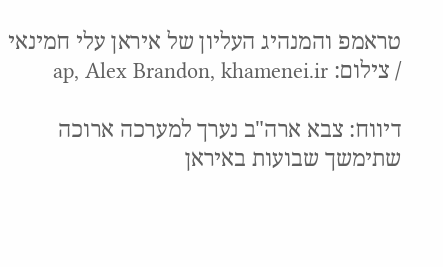טראמפ והמנהיג העליון של איראן עלי חמינאי / צילום: ap, Alex Brandon, khamenei.ir

דיווח: צבא ארה"ב נערך למערכה ארוכה שתימשך שבועות באיראן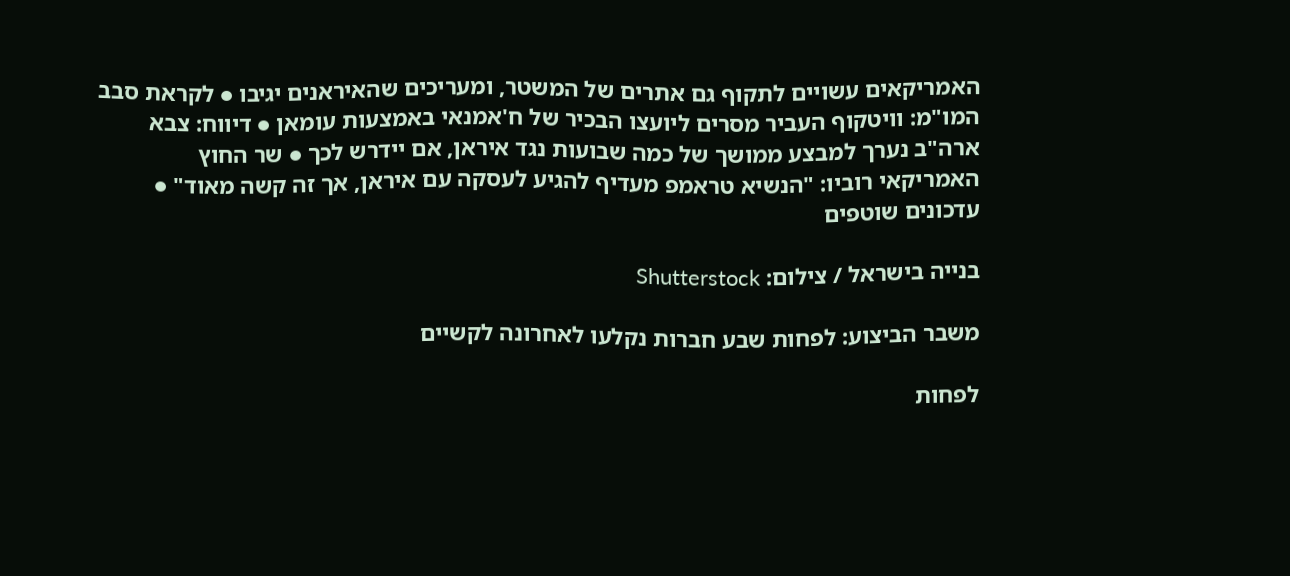האמריקאים עשויים לתקוף גם אתרים של המשטר, ומעריכים שהאיראנים יגיבו ● לקראת סבב המו"מ: וויטקוף העביר מסרים ליועצו הבכיר של ח'אמנאי באמצעות עומאן ● דיווח: צבא ארה"ב נערך למבצע ממושך של כמה שבועות נגד איראן, אם יידרש לכך ● שר החוץ האמריקאי רוביו: "הנשיא טראמפ מעדיף להגיע לעסקה עם איראן, אך זה קשה מאוד" ● עדכונים שוטפים

בנייה בישראל / צילום: Shutterstock

משבר הביצוע: לפחות שבע חברות נקלעו לאחרונה לקשיים

לפחות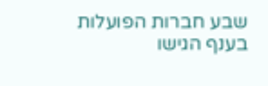שבע חברות הפועלות בענף הגישו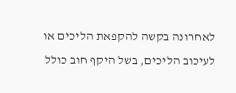לאחרונה בקשה להקפאת הליכים או לעיכוב הליכים, בשל היקף חוב כולל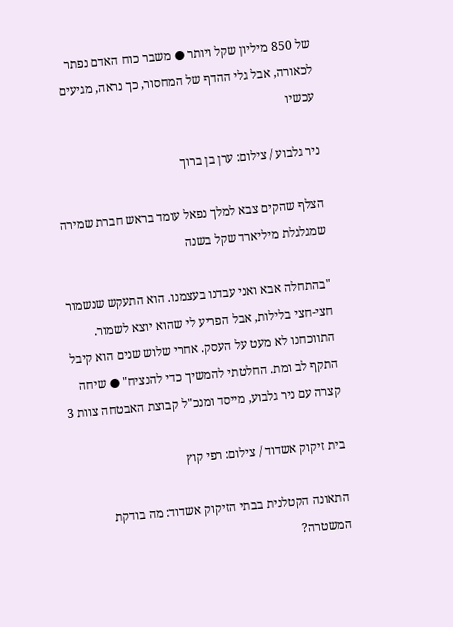של 850 מיליון שקל ויותר ● משבר כוח האדם נפתר לכאורה, אבל גלי ההדף של המחסור, כך נראה, מגיעים עכשיו

ניר גלבוע / צילום: ערן בן ברוך

הצלף שהקים צבא למלך נפאל עומד בראש חברת שמירה שמגלגלת מיליארד שקל בשנה

"בהתחלה אבא ואני עבדנו בעצמנו. הוא התעקש שנשמור חצי-חצי בלילות, אבל הפריע לי שהוא יוצא לשמור. התווכחנו לא מעט על העסק. אחרי שלוש שנים הוא קיבל התקף לב ומת. החלטתי להמשיך כדי להנציח" ● שיחה קצרה עם ניר גלבוע, מייסד ומנכ"ל קבוצת האבטחה צוות 3

בית זיקוק אשדוד / צילום: רפי קוץ

התאונה הקטלנית בבתי הזיקוק אשדוד: מה בודקת המשטרה?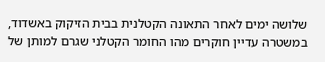שלושה ימים לאחר התאונה הקטלנית בבית הזיקוק באשדוד, במשטרה עדיין חוקרים מהו החומר הקטלני שגרם למותן של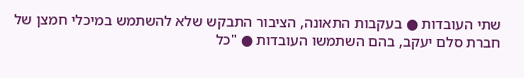שתי העובדות ● בעקבות התאונה, הציבור התבקש שלא להשתמש במיכלי חמצן של חברת סלם יעקב, בהם השתמשו העובדות ● "כל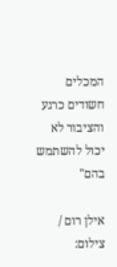המכלים חשודים כרגע והציבור לא יכול להשתמש בהם"

אילן רום / צילום: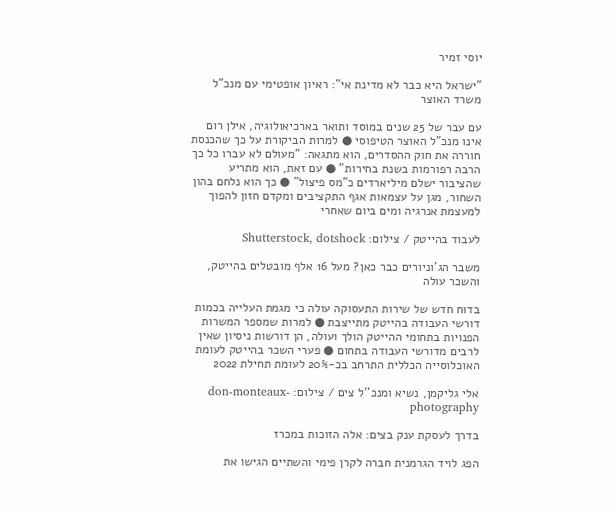יוסי זמיר

"ישראל היא כבר לא מדינת אי": ראיון אופטימי עם מנכ"ל משרד האוצר

עם עבר של 25 שנים במוסד ותואר בארכיאולוגיה, אילן רום אינו מנכ"ל האוצר הטיפוסי ● למרות הביקורת על כך שהכנסת חוררה את חוק ההסדרים, הוא מתגאה: "מעולם לא עברו כל כך הרבה רפורמות בשנת בחירות" ● עם זאת, הוא מתריע שהציבור ישלם מיליארדים כ"מס פיצול" ● כך הוא נלחם בהון השחור, מגן על עצמאות אגף התקציבים ומקדם חזון להפוך למעצמת אנרגיה ומים ביום שאחרי

לעבוד בהייטק / צילום: Shutterstock, dotshock

משבר הג'וניורים כבר כאן? מעל 16 אלף מובטלים בהייטק, והשכר עולה

בדוח חדש של שירות התעסוקה עולה כי מגמת העלייה בכמות דורשי העבודה בהייטק מתייצבת ● למרות שמספר המשרות הפנויות בתחומי ההייטק הולך ועולה, הן דורשות ניסיון שאין לרבים מדורשי העבודה בתחום ● פערי השכר בהייטק לעומת האוכלוסייה הכללית התרחב בכ-20% לעומת תחילת 2022

אלי גליקמן, נשיא ומנכ''ל צים / צילום: don-monteaux-photography

בדרך לעסקת ענק בצים: אלה הזוכות במכרז

הפג לויד הגרמנית חברה לקרן פימי והשתיים הגישו את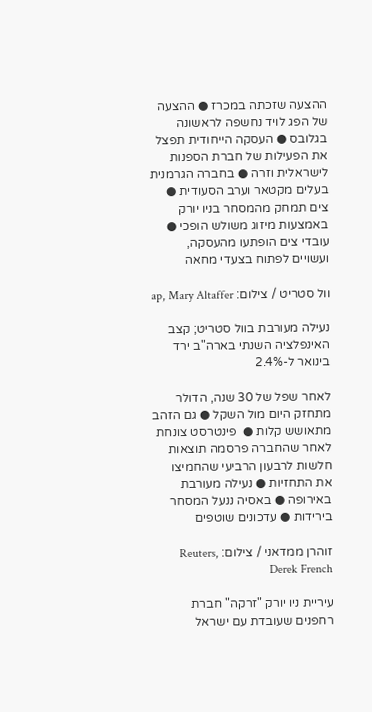ההצעה שזכתה במכרז ● ההצעה של הפג לויד נחשפה לראשונה בגלובס ● העסקה הייחודית תפצל את הפעילות של חברת הספנות לישראלית וזרה ● בחברה הגרמנית בעלים מקטאר וערב הסעודית ● צים תמחק מהמסחר בניו יורק באמצעות מיזוג משולש הופכי ● עובדי צים הופתעו מהעסקה, ועשויים לפתוח בצעדי מחאה

וול סטריט / צילום: ap, Mary Altaffer

נעילה מעורבת בוול סטריט; קצב האינפלציה השנתי בארה"ב ירד בינואר ל-2.4%

לאחר שפל של 30 שנה, הדולר מתחזק היום מול השקל ● גם הזהב מתאושש קלות ●  פינטרסט צונחת לאחר שהחברה פרסמה תוצאות חלשות לרבעון הרביעי שהחמיצו את התחזיות ● נעילה מעורבת באירופה ● באסיה ננעל המסחר בירידות ● עדכונים שוטפים

זוהרן ממדאני / צילום: Reuters, Derek French

עיריית ניו יורק "זרקה" חברת רחפנים שעובדת עם ישראל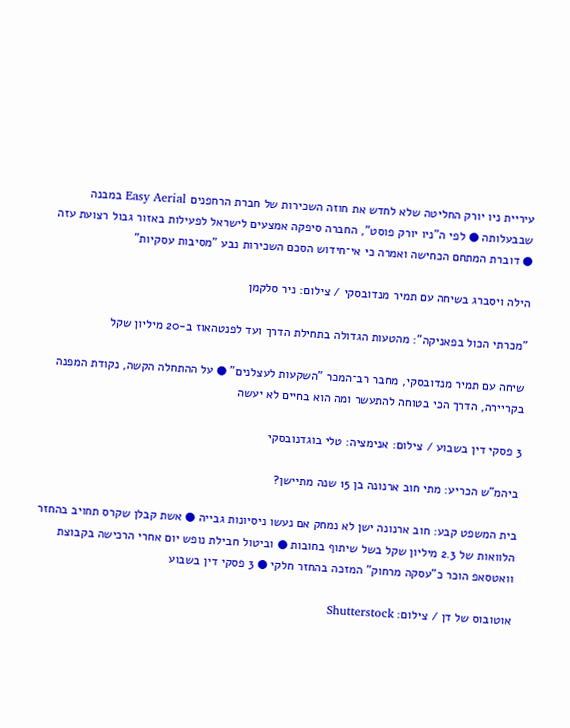עיריית ניו יורק החליטה שלא לחדש את חוזה השכירות של חברת הרחפנים Easy Aerial במבנה שבבעלותה ● לפי ה"ניו יורק פוסט", החברה סיפקה אמצעים לישראל לפעילות באזור גבול רצועת עזה ● דוברת המתחם הכחישה ואמרה כי אי־חידוש הסכם השכירות נבע "מסיבות עסקיות"

הילה ויסברג בשיחה עם תמיר מנדובסקי / צילום: ניר סלקמן

"מכרתי הכול בפאניקה": מהטעות הגדולה בתחילת הדרך ועד לפנטהאוז ב-20 מיליון שקל

שיחה עם תמיר מנדובסקי, מחבר רב־המכר "השקעות לעצלנים" ● על ההתחלה הקשה, נקודת המפנה בקריירה, הדרך הכי בטוחה להתעשר ומה הוא בחיים לא יעשה

3 פסקי דין בשבוע / צילום: אנימציה: טלי בוגדנובסקי

ביהמ"ש הכריע: מתי חוב ארנונה בן 15 שנה מתיישן?

בית המשפט קבע: חוב ארנונה ישן לא נמחק אם נעשו ניסיונות גבייה ● אשת קבלן שקרס תחויב בהחזר הלוואות של 2.3 מיליון שקל בשל שיתוף בחובות ● וביטול חבילת נופש יום אחרי הרכישה בקבוצת וואטסאפ הוכר כ"עסקה מרחוק" המזכה בהחזר חלקי ● 3 פסקי דין בשבוע

אוטובוס של דן / צילום: Shutterstock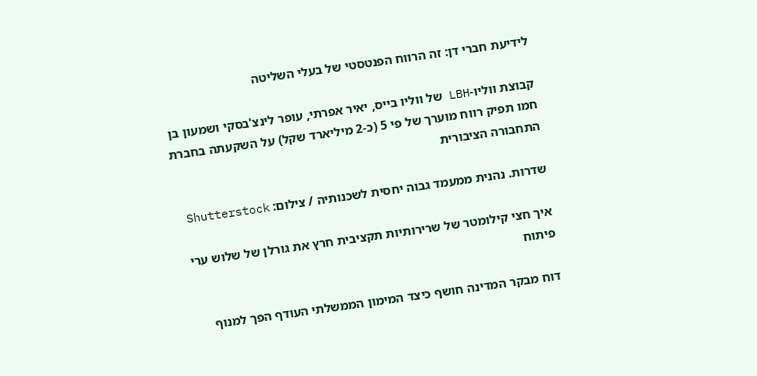לידיעת חברי דן: זה הרווח הפנטסטי של בעלי השליטה

קבוצת ווליו-LBH של ווליו בייס, יאיר אפרתי, עופר לינצ'בסקי ושמעון בן חמו תפיק רווח מוערך של פי 5 (כ-2 מיליארד שקל) על השקעתה בחברת התחבורה הציבורית

שדרות. נהנית ממעמד גבוה יחסית לשכנותיה / צילום: Shutterstock

איך חצי קילומטר של שרירותיות תקציבית חרץ את גורלן של שלוש ערי פיתוח

דוח מבקר המדינה חושף כיצד המימון הממשלתי העודף הפך למנוף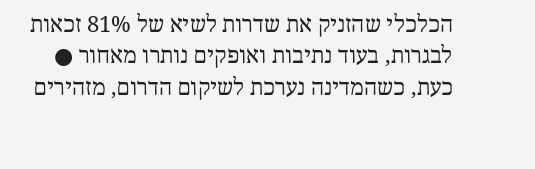הכלכלי שהזניק את שדרות לשיא של 81% זכאות לבגרות, בעוד נתיבות ואופקים נותרו מאחור ● כעת, כשהמדינה נערכת לשיקום הדרום, מזהירים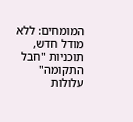המומחים: ללא מודל חדש, תוכניות "חבל התקומה" עלולות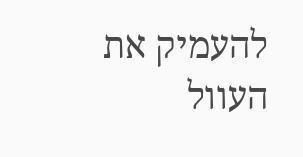להעמיק את העוול